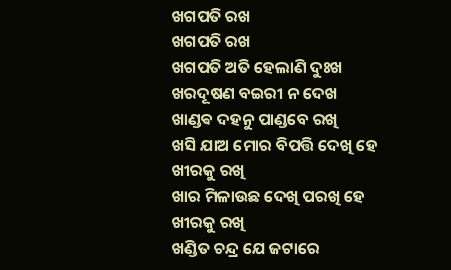ଖଗପତି ରଖ
ଖଗପତି ରଖ
ଖଗପତି ଅତି ହେଲାଣି ଦୁଃଖ
ଖରଦୂଷଣ ବଇରୀ ନ ଦେଖ
ଖାଣ୍ଡଵ ଦହନୁ ପାଣ୍ଡବେ ରଖି
ଖସି ଯାଅ ମୋର ବିପତ୍ତି ଦେଖି ହେ
ଖୀରକୁ ରଖି
ଖାର ମିଳାଉଛ ଦେଖି ପରଖି ହେ
ଖୀରକୁ ରଖି
ଖଣ୍ଡିତ ଚନ୍ଦ୍ର ଯେ ଜଟାରେ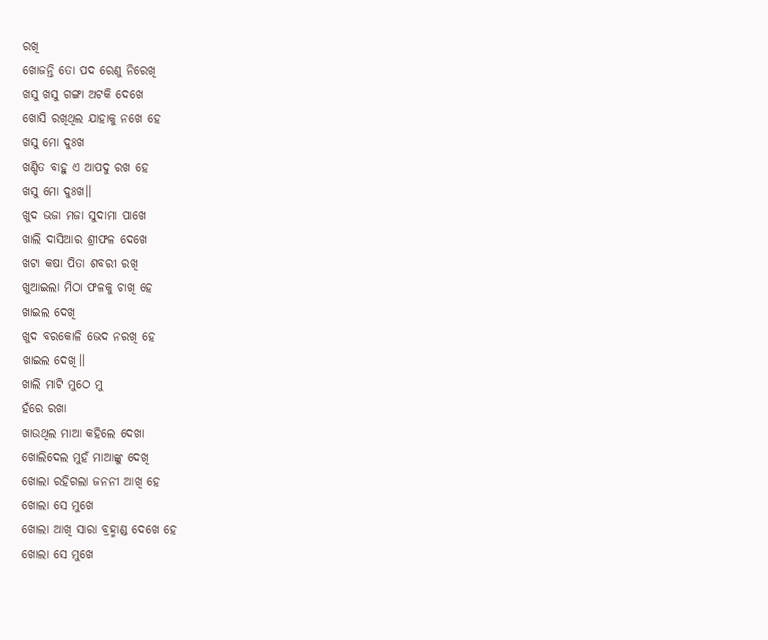ରଖି
ଖୋଜନ୍ତି ତୋ ପଦ ରେଣୁ ନିରେଖି
ଖସୁ ଖସୁ ଗଙ୍ଗା ଅଟକି ଦେଖେ
ଖୋସି ରଖିଥିଲ ଯାହାକୁ ନଖେ ହେ
ଖସୁ ମୋ ଦୁଃଖ
ଖଣ୍ଡିତ ବାହୁ ଏ ଆପଦୁ ରଖ ହେ
ଖସୁ ମୋ ଦୁଃଖ।।
ଖୁଦ ଭଜା ମଜା ସୁଦାମା ପାଖେ
ଖାଲି ଦାସିଆର ଶ୍ରୀଫଳ ଦେଖେ
ଖଟା କଷା ପିତା ଶବରୀ ରଖି
ଖୁଆଇଲା ମିଠା ଫଳକୁ ଚାଖି ହେ
ଖାଇଲ ଦେଖି
ଖୁଦ ବରକୋଳି ଭେଦ ନରଖି ହେ
ଖାଇଲ ଦେଖି।।
ଖାଲି ମାଟି ମୁଠେ ମୁ
ହଁରେ ରଖା
ଖାଉଥିଲ ମାଆ କହିଲେ ଦେଖା
ଖୋଲିଦେଲ ମୁହଁ ମାଆଙ୍କୁ ଦେଖି
ଖୋଲା ରହିଗଲା ଜନନୀ ଆଖି ହେ
ଖୋଲା ସେ ମୁଖେ
ଖୋଲା ଆଖି ସାରା ବ୍ରହ୍ମାଣ୍ଡ ଦେଖେ ହେ
ଖୋଲା ସେ ମୁଖେ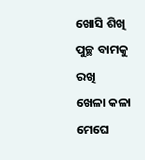ଖୋସି ଶିଖି ପୁଚ୍ଛ ବାମକୁ ରଖି
ଖେଳା କଳା ମେଘେ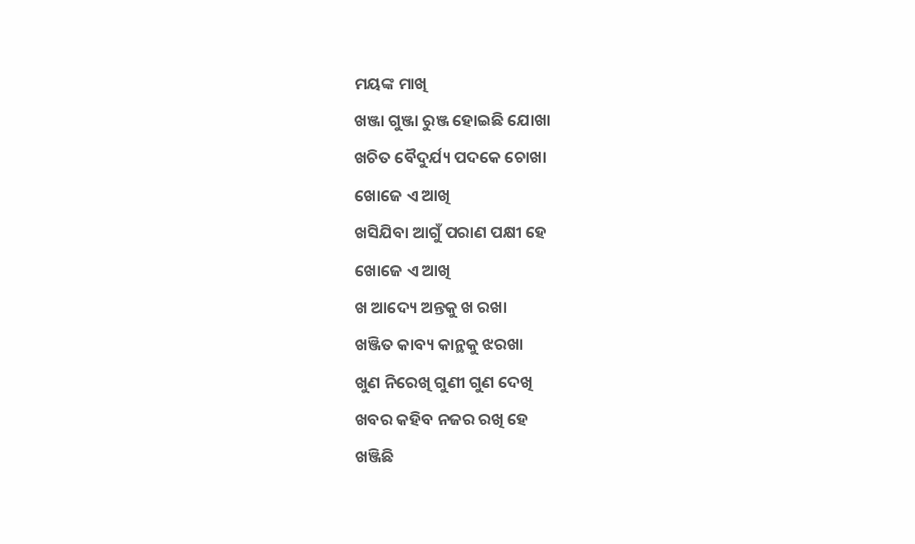ମୟଙ୍କ ମାଖି
ଖଞ୍ଜା ଗୁଞ୍ଜା ରୁଞ୍ଜ ହୋଇଛି ଯୋଖା
ଖଚିତ ବୈଦୁର୍ଯ୍ୟ ପଦକେ ଚୋଖା
ଖୋଜେ ଏ ଆଖି
ଖସିଯିବା ଆଗୁଁ ପରାଣ ପକ୍ଷୀ ହେ
ଖୋଜେ ଏ ଆଖି
ଖ ଆଦ୍ୟେ ଅନ୍ତକୁ ଖ ରଖା
ଖଞ୍ଜିତ କାବ୍ୟ କାନ୍ଥକୁ ଝରଖା
ଖୁଣ ନିରେଖି ଗୁଣୀ ଗୁଣ ଦେଖି
ଖବର କହିବ ନଜର ରଖି ହେ
ଖଞ୍ଜିଛି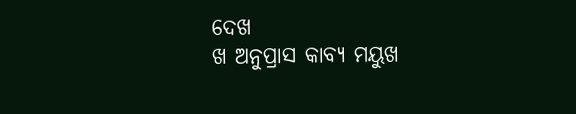ଦେଖ
ଖ ଅନୁପ୍ରାସ କାବ୍ୟ ମୟୁଖ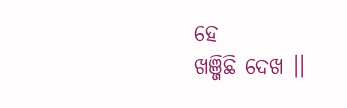ହେ
ଖଞ୍ଜିଛି ଦେଖ ।।